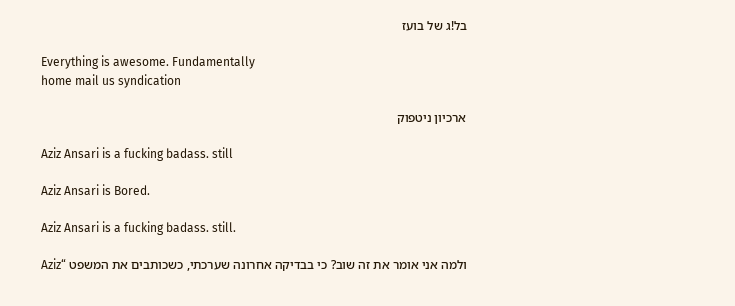בל!ג של בועז

Everything is awesome. Fundamentally
home mail us syndication

ארכיון ניטפוק

Aziz Ansari is a fucking badass. still

Aziz Ansari is Bored.

Aziz Ansari is a fucking badass. still.

ולמה אני אומר את זה שוב? כי בבדיקה אחרונה שערכתי, כשכותבים את המשפט “Aziz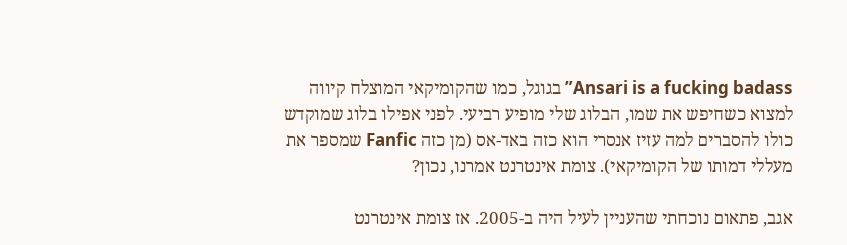Ansari is a fucking badass” בגוגל, כמו שהקומיקאי המוצלח קיווה למצוא כשחיפש את שמו, הבלוג שלי מופיע רביעי. לפני אפילו בלוג שמוקדש כולו להסברים למה עזיז אנסרי הוא כזה באד-אס (מן כזה Fanfic שמספר את מעללי דמותו של הקומיקאי). צומת אינטרנט אמרנו, נכון?

אגב, פתאום נוכחתי שהעניין לעיל היה ב-2005. אז צומת אינטרנט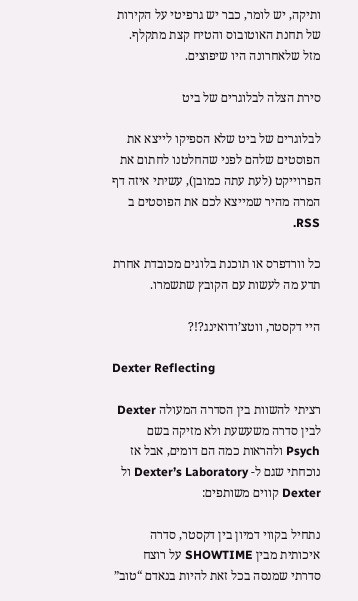ותיקה, יש לומר, כבר יש גרפיטי על הקירות של תחנת האוטובוס והטיח קצת מתקלף. מזל שלאחרונה היו שיפוצים.

סירת הצלה לבלוגרים של ביט

לבלוגרים של ביט שלא הספיקו לייצא את הפוסטים שלהם לפני שהחלטנו לחתום את הפרוייקט (לעת עתה כמובן), עשיתי איזה דף המרה מהיר שמייצא לכם את הפוסטים ב RSS.

כל וורדפרס או תוכנת בלוגים מכובדת אחרת תדע מה לעשות עם הקובץ שתשמרו.

היי דקסטר, ווטצ’ודואינג?!?

Dexter Reflecting

רציתי להשוות בין הסדרה המעולה Dexter לבין סדרה משעשעת ולא מזיקה בשם Psych ולהראות כמה הם דומים, אבל אז נוכחתי שגם ל- Dexter’s Laboratory ול Dexter קווים משותפים:

נתחיל בקווי דמיון בין דקסטר, סדרה איכותית מבין SHOWTIME על רוצח סדרתי שמנסה בכל זאת להיות בנאדם “טוב”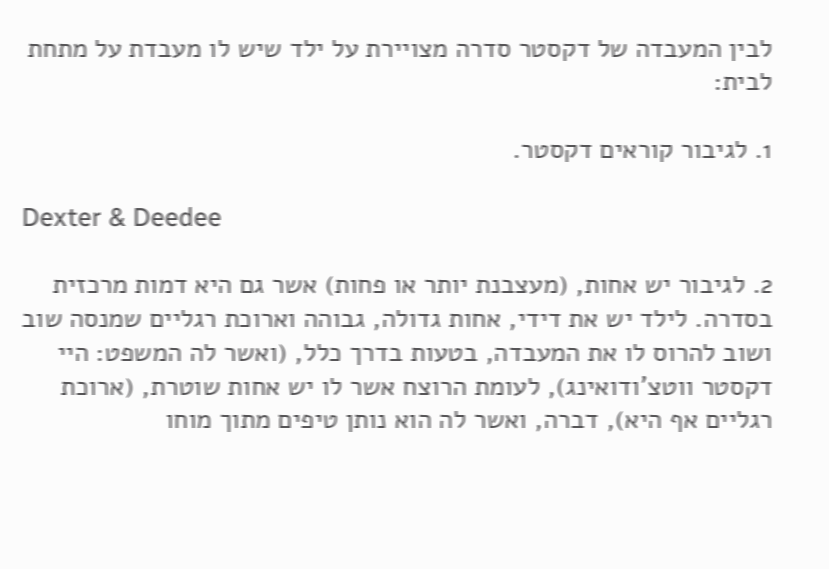לבין המעבדה של דקסטר סדרה מצויירת על ילד שיש לו מעבדת על מתחת לבית:

1. לגיבור קוראים דקסטר.

Dexter & Deedee

2. לגיבור יש אחות, (מעצבנת יותר או פחות) אשר גם היא דמות מרכזית בסדרה. לילד יש את דידי, אחות גדולה, גבוהה וארוכת רגליים שמנסה שוב ושוב להרוס לו את המעבדה, בטעות בדרך כלל, (ואשר לה המשפט: היי דקסטר ווטצ’ודואינג), לעומת הרוצח אשר לו יש אחות שוטרת, (ארוכת רגליים אף היא), דברה, ואשר לה הוא נותן טיפים מתוך מוחו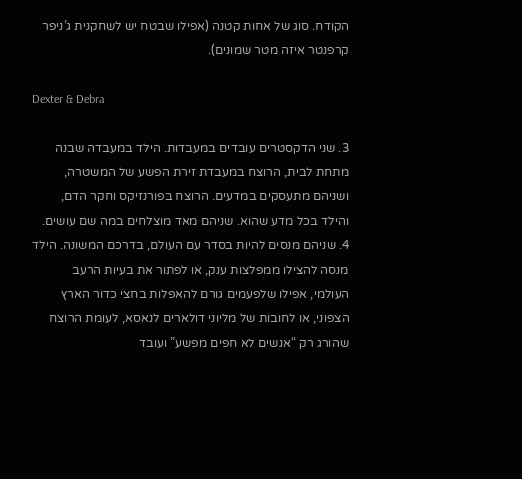הקודח. סוג של אחות קטנה (אפילו שבטח יש לשחקנית ג’ניפר קרפנטר איזה מטר שמונים).

Dexter & Debra

3. שני הדקסטרים עובדים במעבדות. הילד במעבדה שבנה מתחת לבית, הרוצח במעבדת זירת הפשע של המשטרה, ושניהם מתעסקים במדעים. הרוצח בפורנזיקס וחקר הדם, והילד בכל מדע שהוא. שניהם מאד מוצלחים במה שם עושים.
4. שניהם מנסים להיות בסדר עם העולם, בדרכם המשונה. הילד מנסה להצילו ממפלצות ענק, או לפתור את בעיות הרעב העולמי, אפילו שלפעמים גורם להאפלות בחצי כדור הארץ הצפוני, או לחובות של מליוני דולארים לנאסא, לעומת הרוצח שהורג רק “אנשים לא חפים מפשע” ועובד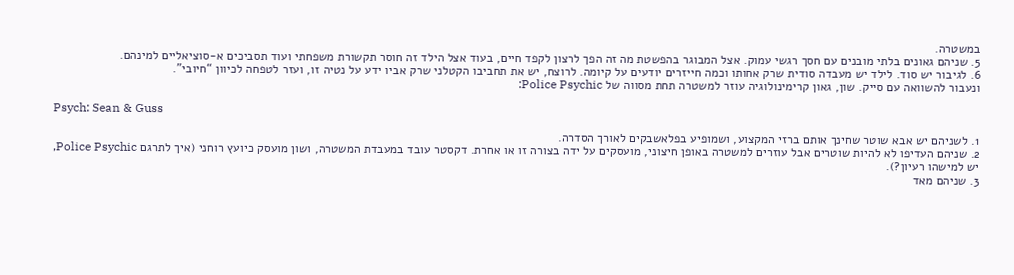במשטרה.
5. שניהם גאונים בלתי מובנים עם חסך רגשי עמוק. אצל המבוגר בהפשטת מה זה הפך לרצון לקפד חיים, בעוד אצל הילד זה חוסר תקשורת משפחתי ועוד תסביכים א-סוציאליים למינהם.
6. לגיבור יש סוד. לילד יש מעבדה סודית שרק אחותו וכמה חייזרים יודעים על קיומה. לרוצח, יש את תחביבו הקטלני שרק אביו ידע על נטיה זו, ועזר לטפחה לכיוון “חיובי”.
ונעבור להשוואה עם סייק. שון, גאון קרימינולוגיה עוזר למשטרה תחת מסווה של Police Psychic:

Psych: Sean & Guss

1. לשניהם יש אבא שוטר שחינך אותם ברזי המקצוע, ושמופיע בפלאשבקים לאורך הסדרה.
2. שניהם העדיפו לא להיות שוטרים אבל עוזרים למשטרה באופן חיצוני, מועסקים על ידה בצורה זו או אחרת. דקסטר עובד במעבדת המשטרה, ושון מועסק כיועץ רוחני (איך לתרגם Police Psychic, יש למישהו רעיון?).
3. שניהם מאד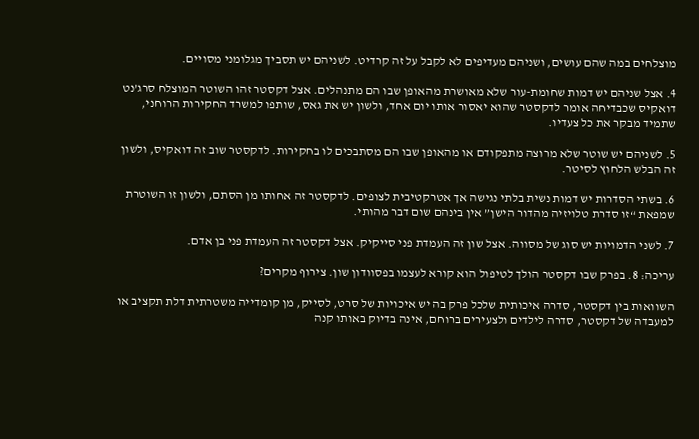מוצלחים במה שהם עושים, ושניהם מעדיפים לא לקבל על זה קרדיט. לשניהם יש תסביך מגלומני מסויים.

4. אצל שניהם יש דמות שחומת-עור שלא מאושרת מהאופן שבו הם מתנהלים. אצל דקסטר זהו השוטר המוצלח סרג’נט דואקיס שכבדיחה אומר לדקסטר שהוא יאסור אותו יום אחד, ולשון יש את גאס, שותפו למשרד החקירות הרוחני, שתמיד מבקר את כל צעדיו.

5. לשניהם יש שוטר שלא מרוצה מתפקודם או מהאופן שבו הם מסתבכים לו בחקירות. לדקסטר שוב זה דואקיס, ולשון זה הבלש הלחוץ לסיטר.

6. בשתי הסדרות יש דמות נשית בלתי נגישה אך אטרקטיבית לצופים. לדקסטר זה אחותו מן הסתם, ולשון זו השוטרת שמפאת “זו סדרת טלויזיה מהדור הישן” אין בינהם שום דבר מהותי.

7. לשני הדמויות יש סוג של מסווה. אצל שון זה העמדת פני סייקיק. אצל דקסטר זה העמדת פני בן אדם.

עריכה: 8. בפרק שבו דקסטר הולך לטיפול הוא קורא לעצמו בפסוודון שון. צירוף מקרים?

השוואות בין דקסטר, סדרה איכותית שלכל פרק בה יש איכויות של סרט, לסייק, מן קומדייה משטרתית דלת תקציב או למעבדה של דקסטר, סדרה לילדים ולצעירים ברוחם, אינה בדיוק באותו קנה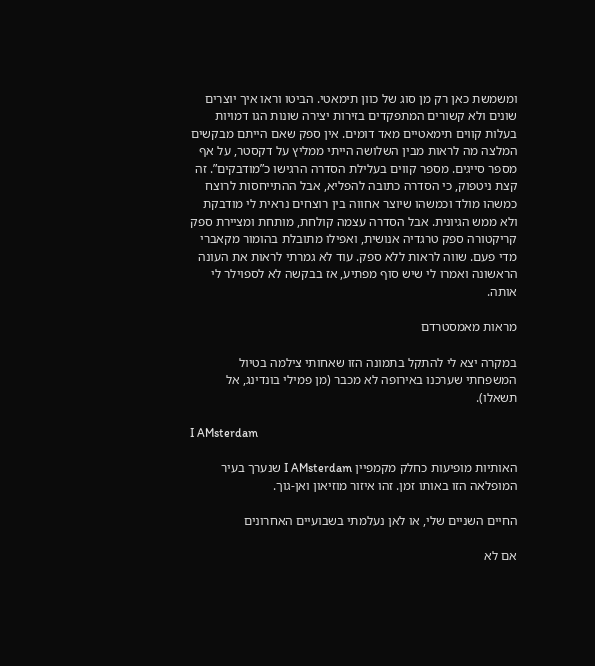ומשמשת כאן רק מן סוג של כוון תימאטי. הביטו וראו איך יוצרים שונים ולא קשורים המתפקדים בזירות יצירה שונות הגו דמויות בעלות קווים תימאטיים מאד דומים. אין ספק שאם הייתם מבקשים המלצה מה לראות מבין השלושה הייתי ממליץ על דקסטר, על אף מספר סייגים. מספר קווים בעלילת הסדרה הרגישו כ”מודבקים”. זה קצת ניטפוק, כי הסדרה כתובה להפליא, אבל ההתייחסות לרוצח כמשהו מולד וכמשהו שיוצר אחווה בין רוצחים נראית לי מודבקת ולא ממש הגיונית. אבל הסדרה עצמה קולחת, מותחת ומציירת ספק קריקטורה ספק טרגדיה אנושית, ואפילו מתובלת בהומור מקאברי מדי פעם. שווה לראות ללא ספק. עוד לא גמרתי לראות את העונה הראשונה ואמרו לי שיש סוף מפתיע, אז בבקשה לא לספוילר לי אותה.

מראות מאמסטרדם

במקרה יצא לי להתקל בתמונה הזו שאחותי צילמה בטיול המשפחתי שערכנו באירופה לא מכבר (מן פמילי בונדינג, אל תשאלו).

I AMsterdam

האותיות מופיעות כחלק מקמפיין I AMsterdam שנערך בעיר המופלאה הזו באותו זמן. זהו איזור מוזיאון ואן-גוך.

החיים השניים שלי, או לאן נעלמתי בשבועיים האחרונים

אם לא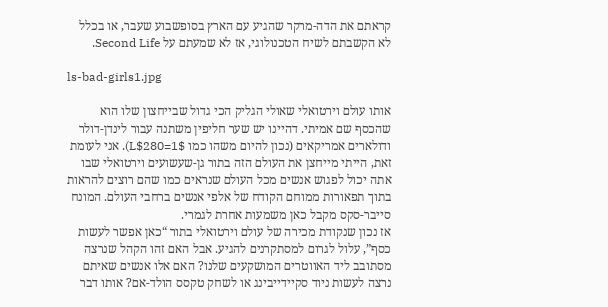קראתם את הדה-מרקר שהגיע עם הארץ בסופשבוע שעבר, או בכלל לא הקשבתם לשיח הטכנולוגי, אז לא שמעתם על Second Life.

ls-bad-girls1.jpg

אותו עולם וירטואלי שאולי הגליק הכי גדול שבייחצון שלו הוא שהכסף שם אמיתי. דהיינו יש שער חליפין משתנה עבור לינדן-דולר ודולארים אמריקאים (נכון להיום משהו כמו L$280=1$). אני לעומת זאת, הייתי מייחצן את העולם הזה בתור גן-שעשועים וירטואלי שבו אתה יכול לפגוש אנשים מכל העולם שנראים כמו שהם רוצים להראות בתוך תפאורות ממוחם הקודח של אלפי אנשים ברחבי העולם. המונח סייבר-סקס מקבל כאן משמעות אחרת לגמרי.
אז נכון שנקודת מכירה של עולם וירטואלי בתור “כאן אפשר לעשות כסף”, עלול לגרום למסתקרנים להגיע. אבל האם זהו הקהל שנרצה מסתובב ליד האווטרים המושקעים שלנו? האם אלו אנשים שאיתם נרצה לעשות ניוד סקיידייבינג או לשחק טקסס הולד-אם? אותו דבר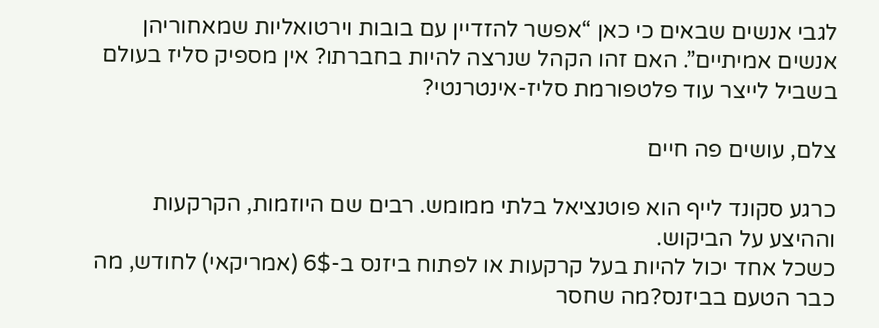לגבי אנשים שבאים כי כאן “אפשר להזדיין עם בובות וירטואליות שמאחוריהן אנשים אמיתיים”. האם זהו הקהל שנרצה להיות בחברתו? אין מספיק סליז בעולם בשביל לייצר עוד פלטפורמת סליז-אינטרנטי?

צלם, עושים פה חיים

כרגע סקונד לייף הוא פוטנציאל בלתי ממומש. רבים שם היוזמות, הקרקעות וההיצע על הביקוש.
כשכל אחד יכול להיות בעל קרקעות או לפתוח ביזנס ב-6$ (אמריקאי) לחודש, מה כבר הטעם בביזנס?מה שחסר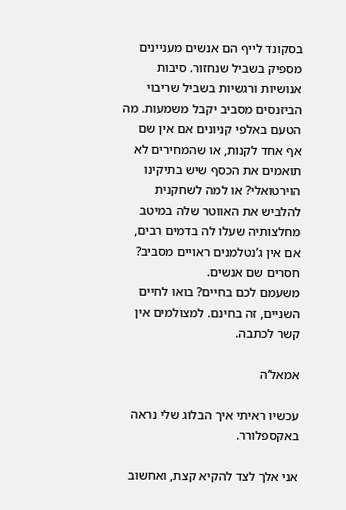בסקונד לייף הם אנשים מעניינים מספיק בשביל שנחזור. סיבות אנושיות ורגשיות בשביל שריבוי הביזנסים מסביב יקבל משמעות. מה הטעם באלפי קניונים אם אין שם אף אחד לקנות, או שהמחירים לא תואמים את הכסף שיש בתיקינו הוירטואלי? או למה לשחקנית להלביש את האווטר שלה במיטב מחלצותיה שעלו לה בדמים רבים, אם אין ג’נטלמנים ראויים מסביב? חסרים שם אנשים.
משעמם לכם בחיים? בואו לחיים השניים, זה בחינם. למצולמים אין קשר לכתבה.

אמאל’ה

עכשיו ראיתי איך הבלוג שלי נראה באקספלורר.

אני אלך לצד להקיא קצת, ואחשוב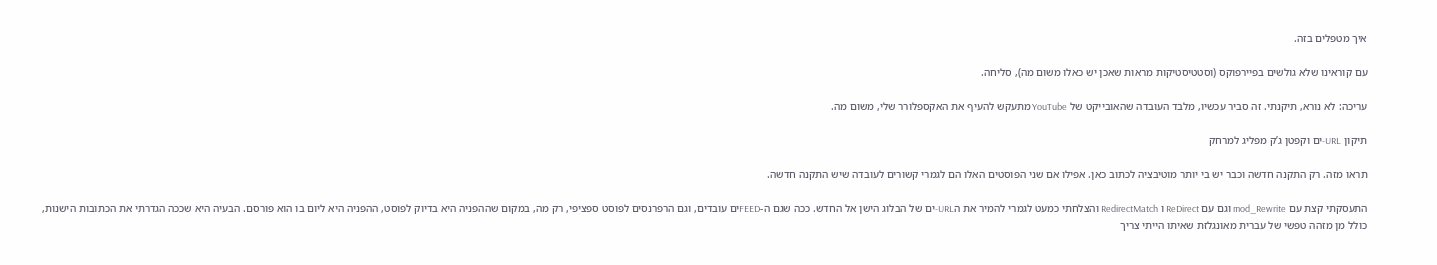איך מטפלים בזה.

עם קוראינו שלא גולשים בפיירפוקס (וסטטיסטיקות מראות שאכן יש כאלו משום מה), סליחה.

עריכה: לא נורא, תיקנתי. זה סביר עכשיו, מלבד העובדה שהאובייקט של YouTube מתעקש להעיף את האקספלורר שלי, משום מה.

תיקון URL-ים וקפטן ג’ק מפליג למרחק

תראו מזה. רק התקנה חדשה וכבר יש בי יותר מוטיבציה לכתוב כאן. אפילו אם שני הפוסטים האלו הם לגמרי קשורים לעובדה שיש התקנה חדשה.

התעסקתי קצת עם mod_Rewrite וגם עם ReDirect ו RedirectMatch והצלחתי כמעט לגמרי להמיר את הURL-ים של הבלוג הישן אל החדש. ככה שגם ה-FEEDים עובדים, וגם הרפרנסים לפוסט ספציפי, רק מה, במקום שההפניה היא בדיוק לפוסט, ההפניה היא ליום בו הוא פורסם. הבעיה היא שככה הגדרתי את הכתובות הישנות, כולל מן מזהה טפשי של עברית מאונגלזת שאיתו הייתי צריך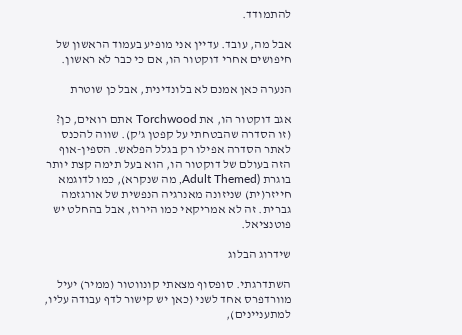להתמודד.

אבל מה, עובד. עדיין אני מופיע בעמוד הראשון של חיפושים אחרי דוקטור הו, אם כי כבר לא ראשון.

הנערה כאן אמנם לא בלונדינית, אבל כן שוטרת

אגב דוקטור הו, את Torchwood אתם רואים, כן? (זו הסדרה שהבטחתי על קפטן ג’ק). שווה להכנס לאתר הסדרה אפילו רק בגלל הפלאש. הספין-אוף הזה בעולם של דוקטור הו, הוא בעל תימה קצת יותר בוגרת (Adult Themed, מה שנקרא), כמו לדוגמא חייזר(ית) שניזונה מאנרגיה הנפשית של אורגזמה גברית. זה לא אמריקאי כמו הירוז, אבל בהחלט יש פוטנציאל.

שידרוג הבלוג

השתדרגתי. סופסוף מצאתי קונווטור (ממיר) יעיל מוורדפרס אחד לשני (כאן יש קישור לדף עבודה עליו, למתעניינים),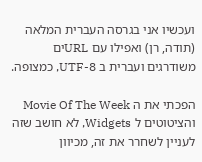ועכשיו אני בגרסה העברית המלאה (תודה, רן) ואפילו עם URLים משודרגים ועברית ב UTF-8, כמצופה.

הפכתי את ה Movie Of The Week והציטוטים ל Widgets, לא חושב שזה לעניין לשחרר את זה, מכיוון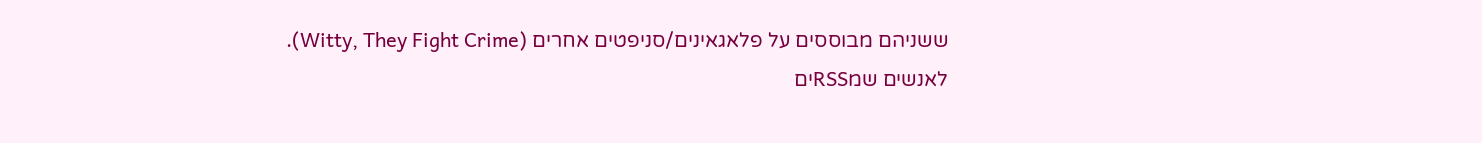ששניהם מבוססים על פלאגאינים/סניפטים אחרים (Witty, They Fight Crime).
לאנשים שמRSSים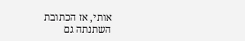אותי, אז הכתובת השתנתה גם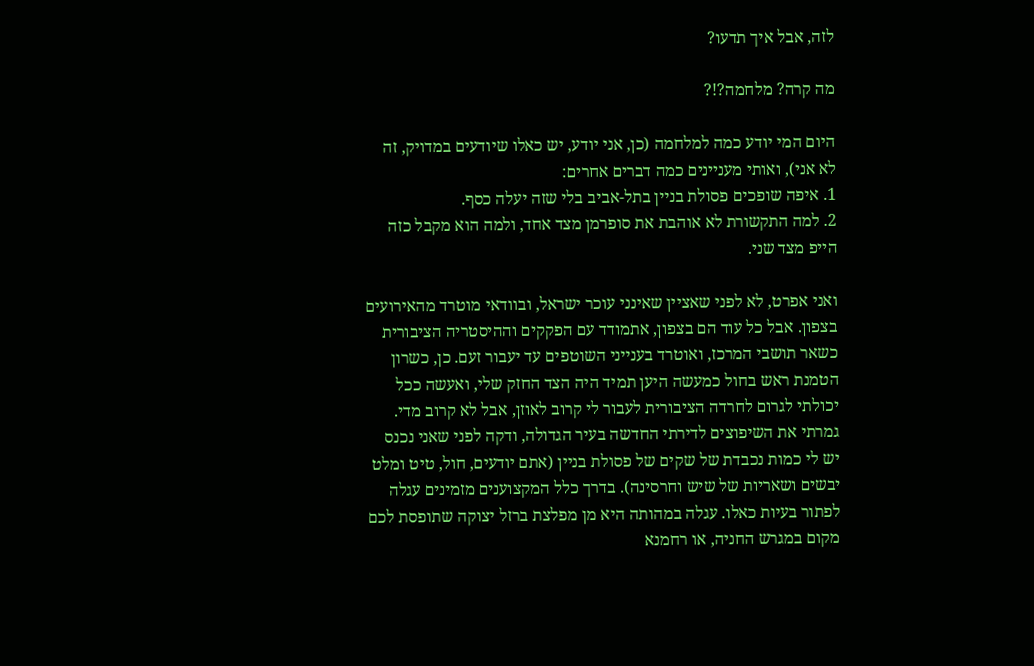לזה, אבל איך תדעו?

מה קרה? מלחמה?!?

היום המי יודע כמה למלחמה (כן, אני יודע, יש כאלו שיודעים במדויק, זה לא אני), ואותי מעניינים כמה דברים אחרים:
1. איפה שופכים פסולת בניין בתל-אביב בלי שזה יעלה כסף.
2. למה התקשורת לא אוהבת את סופרמן מצד אחד, ולמה הוא מקבל כזה הייפ מצד שני.

ואני אפרט, לא לפני שאציין שאינני עוכר ישראל, ובוודאי מוטרד מהאירועים בצפון. אבל כל עוד הם בצפון, אתמודד עם הפקקים וההיסטריה הציבורית כשאר תושבי המרכז, ואוטרד בענייני השוטפים עד יעבור זעם. כן, כשרון הטמנת ראש בחול כמעשה היען תמיד היה הצד החזק שלי, ואעשה ככל יכולתי לגרום לחרדה הציבורית לעבור לי קרוב לאוזן, אבל לא קרוב מדי.
גמרתי את השיפוצים לדירתי החדשה בעיר הגדולה, ודקה לפני שאני נכנס יש לי כמות נכבדת של שקים של פסולת בניין (אתם יודעים, חול, טיט ומלט יבשים ושאריות של שיש וחרסינה). בדרך כלל המקצוענים מזמינים עגלה לפתור בעיות כאלו. עגלה במהותה היא מן מפלצת ברזל יצוקה שתופסת לכם מקום במגרש החניה, או רחמנא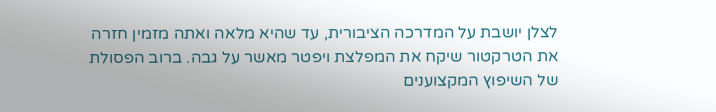לצלן יושבת על המדרכה הציבורית, עד שהיא מלאה ואתה מזמין חזרה את הטרקטור שיקח את המפלצת ויפטר מאשר על גבה. ברוב הפסולת של השיפוץ המקצוענים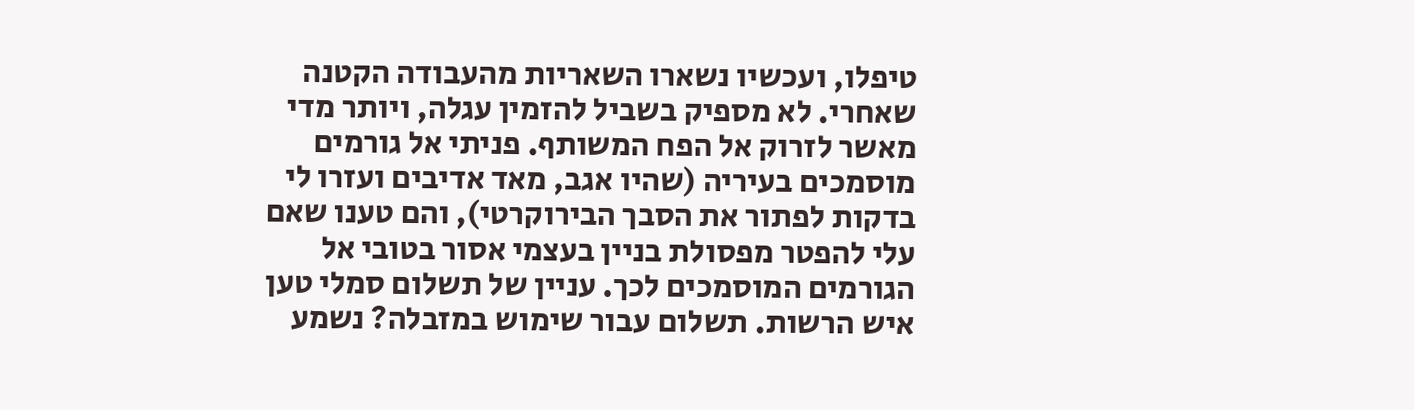טיפלו, ועכשיו נשארו השאריות מהעבודה הקטנה שאחרי. לא מספיק בשביל להזמין עגלה, ויותר מדי מאשר לזרוק אל הפח המשותף. פניתי אל גורמים מוסמכים בעיריה (שהיו אגב, מאד אדיבים ועזרו לי בדקות לפתור את הסבך הבירוקרטי), והם טענו שאם עלי להפטר מפסולת בניין בעצמי אסור בטובי אל הגורמים המוסמכים לכך. עניין של תשלום סמלי טען איש הרשות. תשלום עבור שימוש במזבלה? נשמע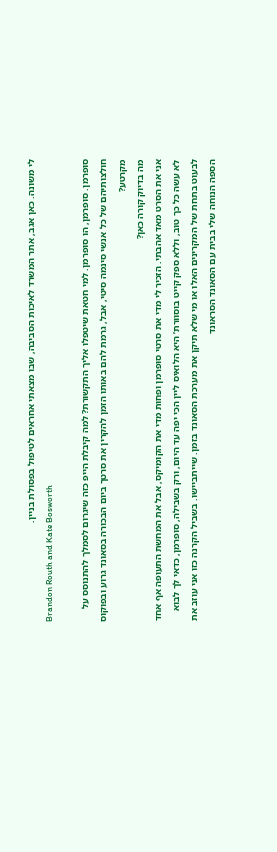לי משונה. כאן אגב, אתר המשרד לאיכות הסביבה, שבו מצאתי אחראים לטיפול בפסולת בניין.
Brandon Routh and Kate Bosworth

סופרמן. סופרמן, הו סופרמן. למי חטאת שיטפלו אליך התקשורת? למה קיבלת הייפ כזה שיגרום לסמלך להתנוסס על חולצותיהם של כל אנשי סינמה סיטי, אבל, גרמת להם באותו הזמן להקרין את סרטך ביום הבכורה בסאונד גרוע ובפוקוס מקרטע?
מה בדיוק קורה כאן?
אני את הסרט מאד אהבתי. הזכיר לי מדי את סרטי סופרמן ופחות מדי את הקומיקס, אבל את המחשת התעופה אף אחד לא עשה כל כך טוב, וללא ספק קייט בוסוורת’ היא הלואיס ליין הכי יפה עד היום, ורק בשבילה, סופרמן, כדאי לך לבוא לבעוט בתחת של המקרינים האלו או מי שלא תיקן את מערכת הסאונד בזמן. שייתביישו. בשביל הקרנה כזו אני עוזב את הספה הנוחה שלי בבית עם הסאונד הסראונד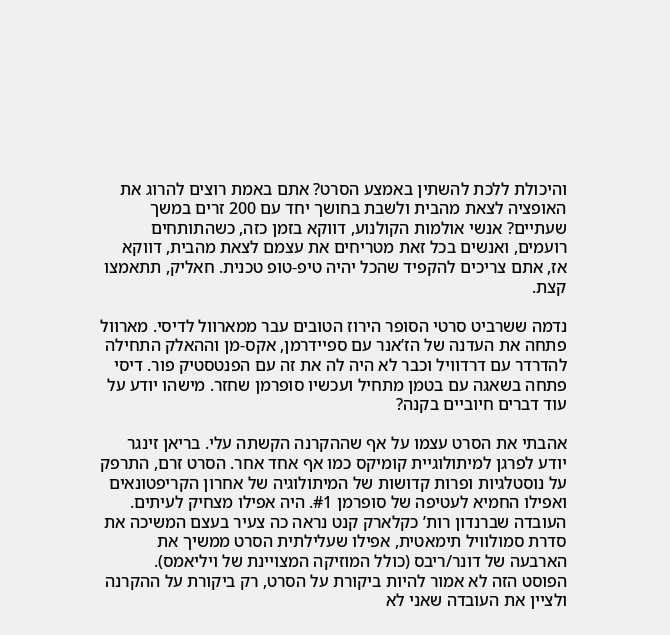והיכולת ללכת להשתין באמצע הסרט? אתם באמת רוצים להרוג את האופציה לצאת מהבית ולשבת בחושך יחד עם 200 זרים במשך שעתיים? אנשי אולמות הקולנוע, דווקא בזמן כזה, כשהתותחים רועמים, ואנשים בכל זאת מטריחים את עצמם לצאת מהבית, דווקא אז, אתם צריכים להקפיד שהכל יהיה טיפ-טופ טכנית. חאליק, תתאמצו קצת.

נדמה ששרביט סרטי הסופר הירוז הטובים עבר ממארוול לדיסי. מארוול פתחה את העדנה של הז’אנר עם ספיידרמן, אקס-מן וההאלק התחילה להדרדר עם דרדוויל וכבר לא היה לה את זה עם הפנטסטיק פור. דיסי פתחה בשאגה עם בטמן מתחיל ועכשיו סופרמן שחזר. מישהו יודע על עוד דברים חיוביים בקנה?

אהבתי את הסרט עצמו על אף שההקרנה הקשתה עלי. בריאן זינגר יודע לפרגן למיתולוגיית קומיקס כמו אף אחד אחר. הסרט זרם, התרפק על נוסטלגיות ופרות קדושות של המיתולוגיה של אחרון הקריפטונאים ואפילו החמיא לעטיפה של סופרמן #1. היה אפילו מצחיק לעיתים. העובדה שברנדון רות’ כקלארק קנט נראה כה צעיר בעצם המשיכה את סדרת סמולוויל תימאטית, אפילו שעלילתית הסרט ממשיך את הארבעה של דונר/ריבס (כולל המוזיקה המצויינת של ויליאמס).
הפוסט הזה לא אמור להיות ביקורת על הסרט, רק ביקורת על ההקרנה ולציין את העובדה שאני לא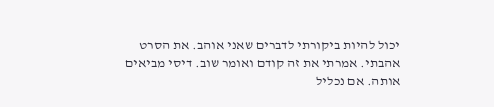יכול להיות ביקורתי לדברים שאני אוהב. את הסרט אהבתי. אמרתי את זה קודם ואומר שוב. דיסי מביאים אותה. אם נכליל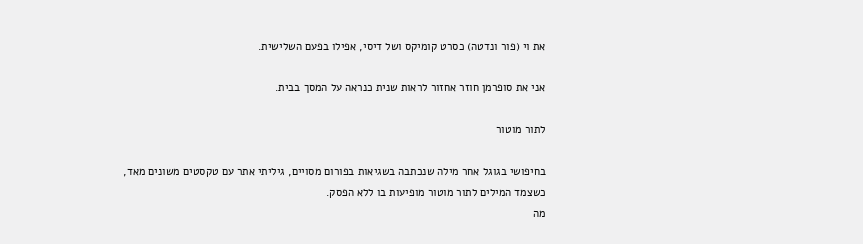את וי (פור ונדטה) כסרט קומיקס ושל דיסי, אפילו בפעם השלישית.

אני את סופרמן חוזר אחזור לראות שנית כנראה על המסך בבית.

לתור מוטור

בחיפושי בגוגל אחר מילה שנכתבה בשגיאות בפורום מסויים, גיליתי אתר עם טקסטים משונים מאד, כשצמד המילים לתור מוטור מופיעות בו ללא הפסק.
מה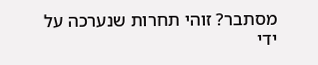מסתבר? זוהי תחרות שנערכה על ידי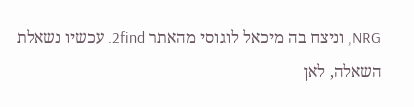NRG, וניצח בה מיכאל לוגוסי מהאתר 2find. עכשיו נשאלת השאלה, לאן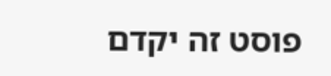פוסט זה יקדם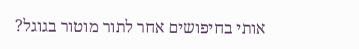אותי בחיפושים אחר לתור מוטור בגוגל?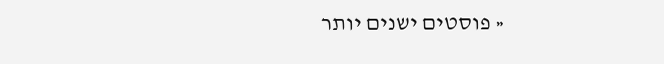« פוסטים ישנים יותר